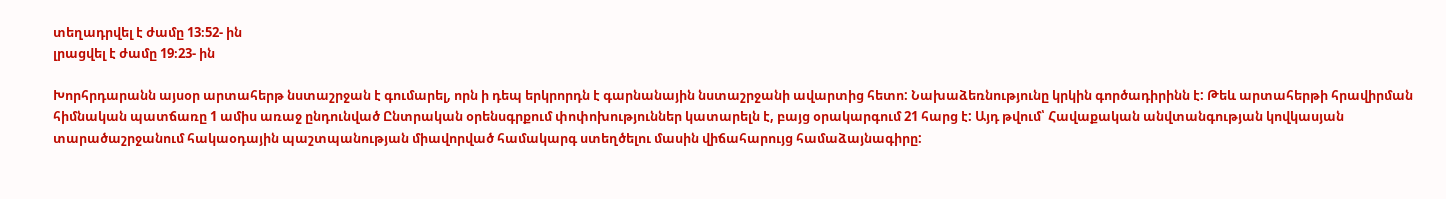տեղադրվել է ժամը 13։52- ին
լրացվել է ժամը 19։23- ին

Խորհրդարանն այսօր արտահերթ նստաշրջան է գումարել, որն ի դեպ երկրորդն է գարնանային նստաշրջանի ավարտից հետո: Նախաձեռնությունը կրկին գործադիրինն է: Թեև արտահերթի հրավիրման հիմնական պատճառը 1 ամիս առաջ ընդունված Ընտրական օրենսգրքում փոփոխություններ կատարելն է, բայց օրակարգում 21 հարց է: Այդ թվում՝ Հավաքական անվտանգության կովկասյան տարածաշրջանում հակաօդային պաշտպանության միավորված համակարգ ստեղծելու մասին վիճահարույց համաձայնագիրը: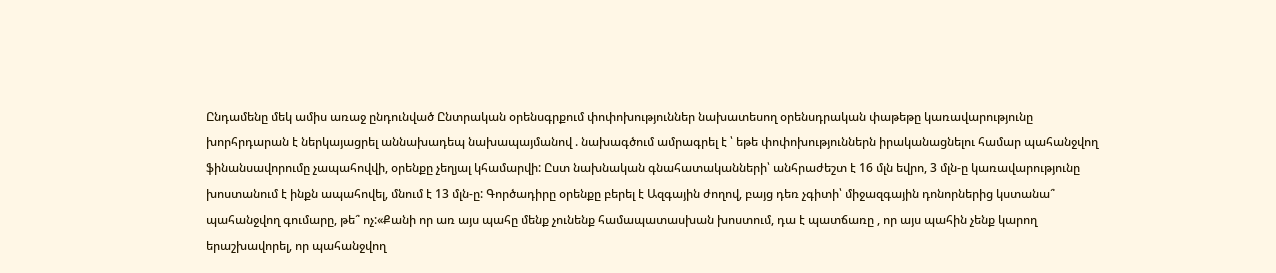Ընդամենը մեկ ամիս առաջ ընդունված Ընտրական օրենսգրքում փոփոխություններ նախատեսող օրենսդրական փաթեթը կառավարությունը խորհրդարան է ներկայացրել աննախադեպ նախապայմանով . նախագծում ամրագրել է ՝ եթե փոփոխություններն իրականացնելու համար պահանջվող ֆինանսավորումը չապահովվի, օրենքը չեղյալ կհամարվի: Ըստ նախնական գնահատականների՝ անհրաժեշտ է 16 մլն եվրո, 3 մլն-ը կառավարությունը խոստանում է ինքն ապահովել, մնում է 13 մլն-ը: Գործադիրը օրենքը բերել է Ազգային ժողով, բայց դեռ չգիտի՝ միջազգային դոնորներից կստանա՞ պահանջվող գումարը, թե՞ ոչ:«Քանի որ առ այս պահը մենք չունենք համապատասխան խոստում, դա է պատճառը , որ այս պահին չենք կարող երաշխավորել, որ պահանջվող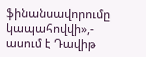ֆինանսավորումը կապահովվի»,- ասում է Դավիթ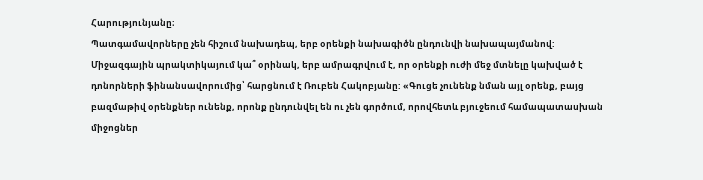Հարությունյանը։
Պատգամավորները չեն հիշում նախադեպ, երբ օրենքի նախագիծն ընդունվի նախապայմանով: Միջազգային պրակտիկայում կա՞ օրինակ, երբ ամրագրվում է, որ օրենքի ուժի մեջ մտնելը կախված է դոնորների ֆինանսավորումից՝ հարցնում է Ռուբեն Հակոբյանը: «Գուցե չունենք նման այլ օրենք, բայց բազմաթիվ օրենքներ ունենք, որոնք ընդունվել են ու չեն գործում, որովհետև բյուջեում համապատասխան միջոցներ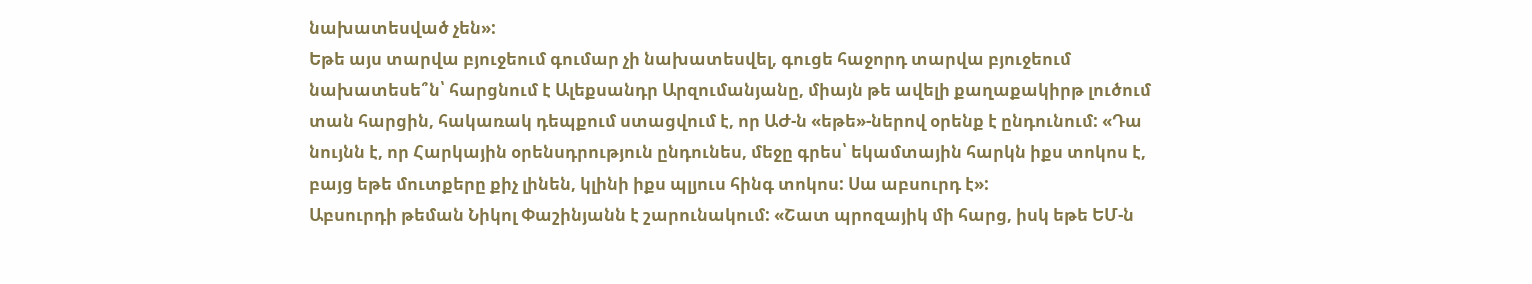նախատեսված չեն»:
Եթե այս տարվա բյուջեում գումար չի նախատեսվել, գուցե հաջորդ տարվա բյուջեում նախատեսե՞ն՝ հարցնում է Ալեքսանդր Արզումանյանը, միայն թե ավելի քաղաքակիրթ լուծում տան հարցին, հակառակ դեպքում ստացվում է, որ ԱԺ-ն «եթե»-ներով օրենք է ընդունում: «Դա նույնն է, որ Հարկային օրենսդրություն ընդունես, մեջը գրես՝ եկամտային հարկն իքս տոկոս է, բայց եթե մուտքերը քիչ լինեն, կլինի իքս պլյուս հինգ տոկոս: Սա աբսուրդ է»:
Աբսուրդի թեման Նիկոլ Փաշինյանն է շարունակում: «Շատ պրոզայիկ մի հարց, իսկ եթե ԵՄ-ն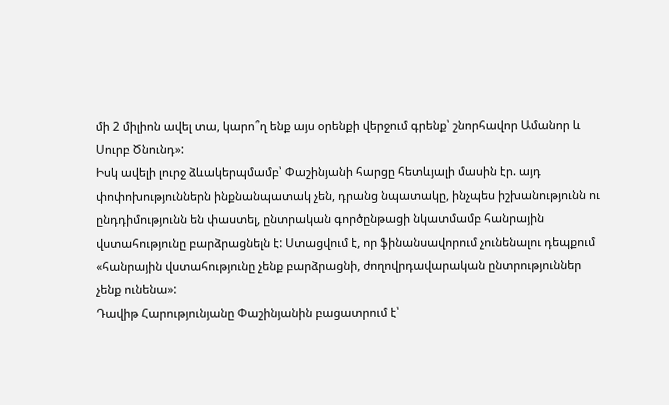մի 2 միլիոն ավել տա, կարո՞ղ ենք այս օրենքի վերջում գրենք՝ շնորհավոր Ամանոր և Սուրբ Ծնունդ»:
Իսկ ավելի լուրջ ձևակերպմամբ՝ Փաշինյանի հարցը հետևյալի մասին էր. այդ փոփոխություններն ինքնանպատակ չեն, դրանց նպատակը, ինչպես իշխանությունն ու ընդդիմությունն են փաստել, ընտրական գործընթացի նկատմամբ հանրային վստահությունը բարձրացնելն է: Ստացվում է, որ ֆինանսավորում չունենալու դեպքում «հանրային վստահությունը չենք բարձրացնի, ժողովրդավարական ընտրություններ չենք ունենա»:
Դավիթ Հարությունյանը Փաշինյանին բացատրում է՝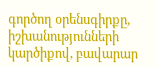գործող օրենսգիրքը, իշխանությունների կարծիքով, բավարար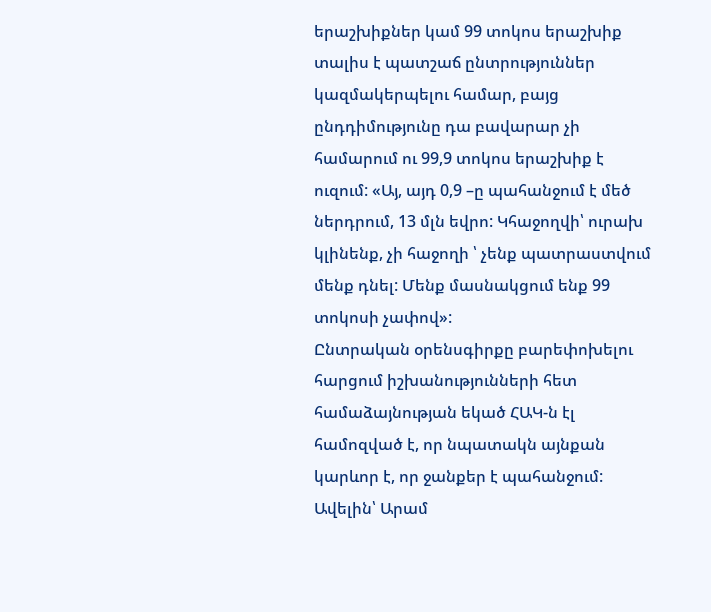երաշխիքներ կամ 99 տոկոս երաշխիք տալիս է պատշաճ ընտրություններ կազմակերպելու համար, բայց ընդդիմությունը դա բավարար չի համարում ու 99,9 տոկոս երաշխիք է ուզում: «Այ, այդ 0,9 –ը պահանջում է մեծ ներդրում, 13 մլն եվրո: Կհաջողվի՝ ուրախ կլինենք, չի հաջողի ՝ չենք պատրաստվում մենք դնել: Մենք մասնակցում ենք 99 տոկոսի չափով»:
Ընտրական օրենսգիրքը բարեփոխելու հարցում իշխանությունների հետ համաձայնության եկած ՀԱԿ-ն էլ համոզված է, որ նպատակն այնքան կարևոր է, որ ջանքեր է պահանջում: Ավելին՝ Արամ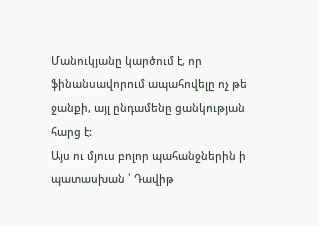Մանուկյանը կարծում է, որ ֆինանսավորում ապահովելը ոչ թե ջանքի, այլ ընդամենը ցանկության հարց է:
Այս ու մյուս բոլոր պահանջներին ի պատասխան ՝ Դավիթ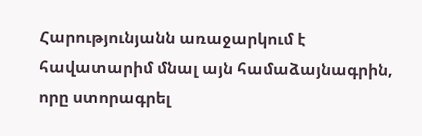Հարությունյանն առաջարկում է հավատարիմ մնալ այն համաձայնագրին, որը ստորագրել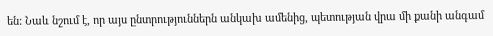են: Նաև նշում է, որ այս ընտրություններն անկախ ամենից, պետության վրա մի քանի անգամ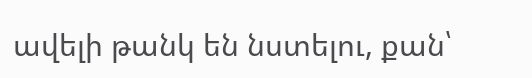ավելի թանկ են նստելու, քան՝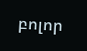բոլոր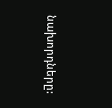նախորդները: